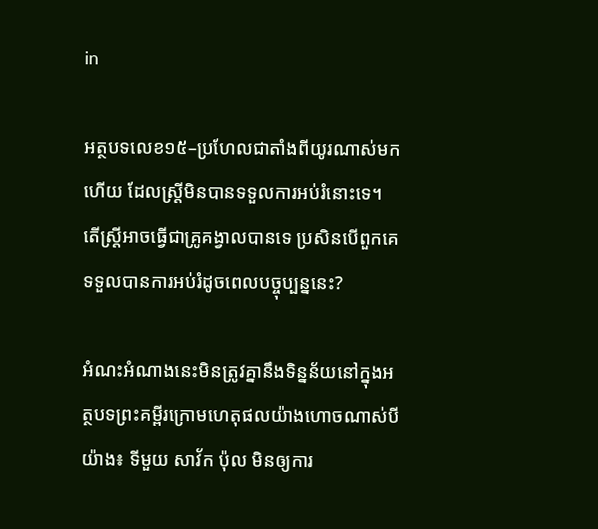in

អត្ថបទលេខ១៥–ប្រហែលជាតាំងពីយូរណាស់មកហើយ ដែលស្ត្រីមិនបានទទួលការអប់រំនោះទេ។ តើស្ត្រីអាចធ្វើជាគ្រូគង្វាលបានទេ ប្រសិនបើពួកគេទទួលបានការអប់រំដូចពេលបច្ចុប្បន្ននេះ?

អំណះអំណាងនេះមិនត្រូវគ្នានឹងទិន្នន័យនៅក្នុងអត្ថបទព្រះគម្ពីរក្រោមហេតុផលយ៉ាងហោចណាស់បីយ៉ាង៖ ទីមួយ សាវ័ក ប៉ុល មិនឲ្យការ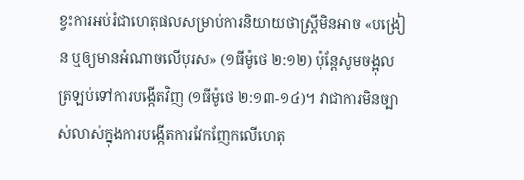ខ្វះការអប់រំជាហេតុផលសម្រាប់ការនិយាយថាស្ត្រីមិនអាច «បង្រៀន ឬឲ្យមានអំណាចលើបុរស» (១ធីម៉ូថេ ២:១២) ប៉ុន្តែសូមចង្អុលត្រឡប់ទៅការបង្កើតវិញ (១ធីម៉ូថេ ២:១៣-១៤)។ វាជាការមិនច្បាស់លាស់ក្នុងការបង្កើតការវែកញែកលើហេតុ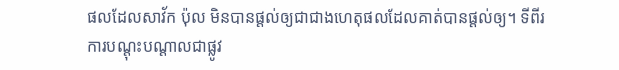ផលដែលសាវ័ក ប៉ុល មិនបានផ្ដល់ឲ្យជាជាងហេតុផលដែលគាត់បានផ្ដល់ឲ្យ។ ទីពីរ ការបណ្ដុះបណ្ដាលជាផ្លូវ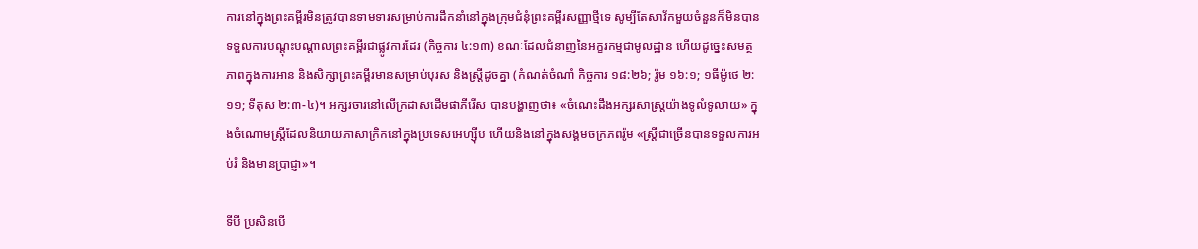ការនៅក្នុងព្រះគម្ពីរមិនត្រូវបានទាមទារសម្រាប់ការដឹកនាំនៅក្នុងក្រុមជំនុំព្រះគម្ពីរសញ្ញាថ្មីទេ សូម្បីតែសាវ័កមួយចំនួនក៏មិនបានទទួលការបណ្ដុះបណ្ដាលព្រះគម្ពីរជាផ្លូវការដែរ (កិច្ចការ ៤:១៣) ខណៈដែលជំនាញនៃអក្ខរកម្មជាមូលដ្ឋាន ហើយដូច្នេះសមត្ថភាពក្នុងការអាន និងសិក្សាព្រះគម្ពីរមានសម្រាប់បុរស និងស្ត្រីដូចគ្នា (កំណត់ចំណាំ កិច្ចការ ១៨:២៦; រ៉ូម ១៦:១; ១ធីម៉ូថេ ២:១១; ទីតុស ២:៣-៤)។ អក្សរចារនៅលើក្រដាសដើមផាភីរើស បានបង្ហាញថា៖ «ចំណេះដឹងអក្សរសាស្ត្រយ៉ាងទូលំទូលាយ» ក្នុងចំណោមស្ត្រីដែលនិយាយភាសាក្រិកនៅក្នុងប្រទេសអេហ្ស៊ីប ហើយនិងនៅក្នុងសង្គមចក្រភពរ៉ូម «ស្ត្រីជាច្រើនបានទទួលការអប់រំ និងមានប្រាជ្ញា»។

ទីបី ប្រសិនបើ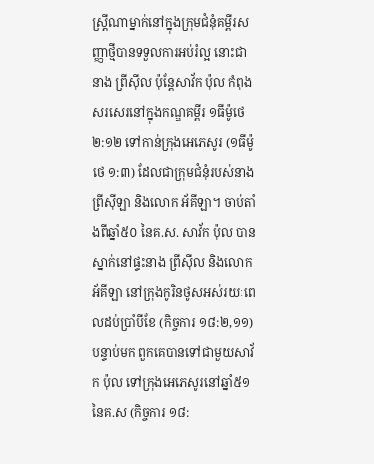ស្ត្រីណាម្នាក់នៅក្នុងក្រុមជំនុំគម្ពីរសញ្ញាថ្មីបានទទួលការអប់រំល្អ នោះជានាង ព្រីស៊ីល ប៉ុន្តែសាវ័ក ប៉ុល កំពុងសរសេរនៅក្នុងកណ្ឌគម្ពីរ ១ធីម៉ូថេ ២:១២ ទៅកាន់ក្រុងអេភេសូរ (១ធីម៉ូថេ ១:៣) ដែលជាក្រុមជំនុំរបស់នាង ព្រីស៊ីឡា និងលោក អ័គីឡា។ ចាប់តាំងពីឆ្នាំ៥០ នៃគ.ស. សាវ័ក ប៉ុល បានស្នាក់នៅផ្ទះនាង ព្រីស៊ីល និងលោក អ័គីឡា នៅក្រុងកូរិនថូសអស់រយៈពេលដប់ប្រាំបីខែ (កិច្ចការ ១៨:២,១១) បន្ទាប់មក ពួកគេបានទៅជាមួយសាវ័ក ប៉ុល ទៅក្រុងអេភេសូរនៅឆ្នាំ៥១ នៃគ.ស (កិច្ចការ ១៨: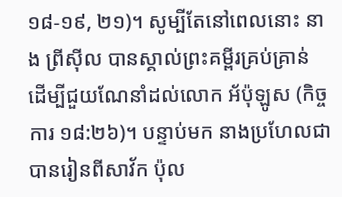១៨-១៩, ២១)។ សូម្បីតែនៅពេលនោះ នាង ព្រីស៊ីល បានស្គាល់ព្រះគម្ពីរគ្រប់គ្រាន់ ដើម្បីជួយណែនាំដល់លោក អ័ប៉ុឡូស (កិច្ចការ ១៨:២៦)។ បន្ទាប់មក នាងប្រហែលជាបានរៀនពីសាវ័ក ប៉ុល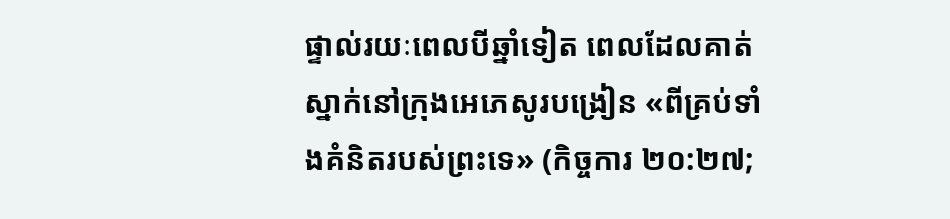ផ្ទាល់រយៈពេលបីឆ្នាំទៀត ពេលដែលគាត់ស្នាក់នៅក្រុងអេភេសូរបង្រៀន «ពីគ្រប់ទាំងគំនិតរបស់ព្រះទេ» (កិច្ចការ ២០:២៧;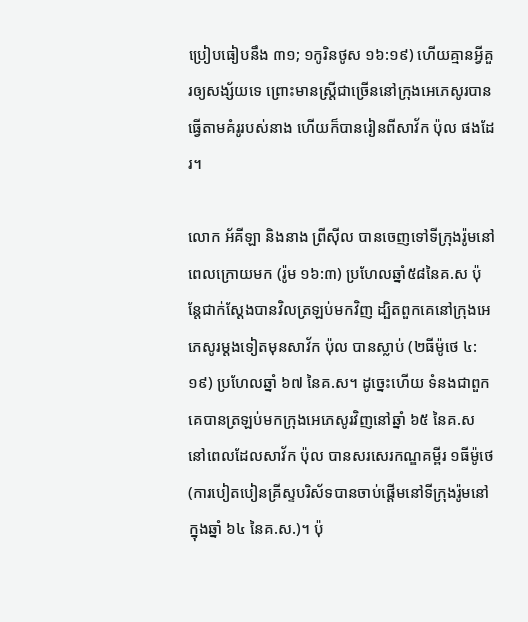ប្រៀបធៀបនឹង ៣១; ១កូរិនថូស ១៦:១៩) ហើយគ្មានអ្វីគួរឲ្យសង្ស័យទេ ព្រោះមានស្ត្រីជាច្រើននៅក្រុងអេភេសូរបានធ្វើតាមគំរូរបស់នាង ហើយក៏បានរៀនពីសាវ័ក ប៉ុល ផងដែរ។

លោក អ័គីឡា និងនាង ព្រីស៊ីល បានចេញទៅទីក្រុងរ៉ូមនៅពេលក្រោយមក (រ៉ូម ១៦:៣) ប្រហែលឆ្នាំ៥៨នៃគ.ស ប៉ុន្តែជាក់ស្ដែងបានវិលត្រឡប់មកវិញ ដ្បិតពួកគេនៅក្រុងអេភេសូរម្ដងទៀតមុនសាវ័ក ប៉ុល បានស្លាប់ (២ធីម៉ូថេ ៤:១៩) ប្រហែលឆ្នាំ ៦៧ នៃគ.ស។ ដូច្នេះហើយ ទំនងជាពួកគេបានត្រឡប់មកក្រុងអេភេសូរវិញនៅឆ្នាំ ៦៥ នៃគ.ស នៅពេលដែលសាវ័ក ប៉ុល បានសរសេរកណ្ឌគម្ពីរ ១ធីម៉ូថេ (ការបៀតបៀនគ្រីស្ទបរិស័ទបានចាប់ផ្ដើមនៅទីក្រុងរ៉ូមនៅក្នុងឆ្នាំ ៦៤ នៃគ.ស.)។ ប៉ុ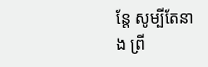ន្តែ សូម្បីតែនាង ព្រី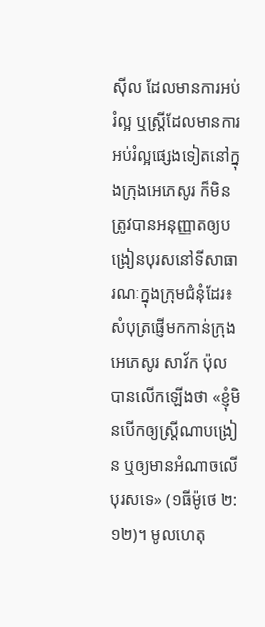ស៊ីល ដែលមានការអប់រំល្អ ឬស្ត្រីដែលមានការអប់រំល្អផ្សេងទៀតនៅក្នុងក្រុងអេភេសូរ ក៏មិនត្រូវបានអនុញ្ញាតឲ្យបង្រៀនបុរសនៅទីសាធារណៈក្នុងក្រុមជំនុំដែរ៖ សំបុត្រផ្ញើមកកាន់ក្រុងអេភេសូរ សាវ័ក ប៉ុល បានលើកឡើងថា «ខ្ញុំមិនបើកឲ្យស្ត្រីណាបង្រៀន ឬឲ្យមានអំណាចលើបុរសទេ» (១ធីម៉ូថេ ២:១២)។ មូលហេតុ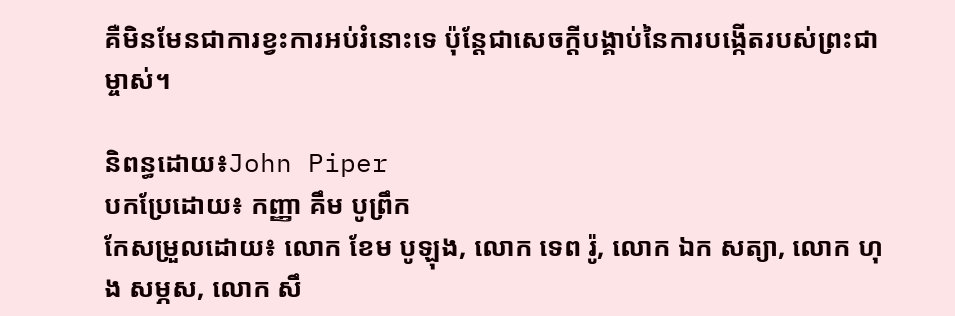គឺមិនមែនជាការខ្វះការអប់រំនោះទេ ប៉ុន្តែជាសេចក្ដីបង្គាប់នៃការបង្កើតរបស់ព្រះជាម្ចាស់។

និពន្ធដោយ៖John Piper
បកប្រែដោយ៖ កញ្ញា គឹម បូព្រឹក
កែសម្រួលដោយ៖ លោក ខែម បូឡុង, លោក ទេព រ៉ូ, លោក ឯក សត្យា, លោក ហុង សម្ភស, លោក សឹ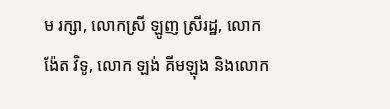ម រក្សា, លោកស្រី ឡូញ ស្រីរដ្ឋ, លោក ង៉ែត វិទូ, លោក ឡង់ គីមឡុង និងលោក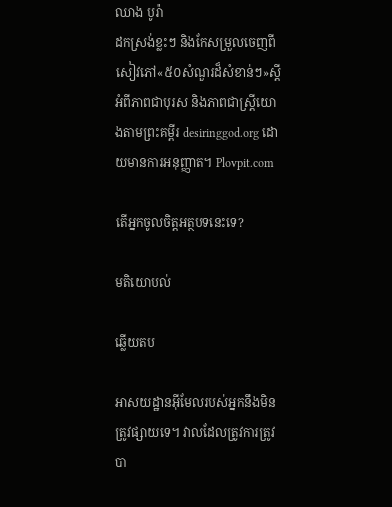ឈាង បូរ៉ា
ដកស្រង់ខ្លះៗ និងកែសម្រួលចេញពីសៀវភៅ«៥០សំណួរដ៏សំខាន់ៗ»ស្ដីអំពីភាពជាបុរស និងភាពជាស្ត្រីយោងតាមព្រះគម្ពីរ desiringgod.org ដោយមានការអនុញ្ញាត។ Plovpit.com

តើអ្នកចូលចិត្តអត្ថបទនេះទេ?

មតិយោបល់

ឆ្លើយតប

អាសយដ្ឋានអ៊ីមែលរបស់អ្នកនឹងមិនត្រូវផ្សាយទេ។ វាលដែលត្រូវការត្រូវបា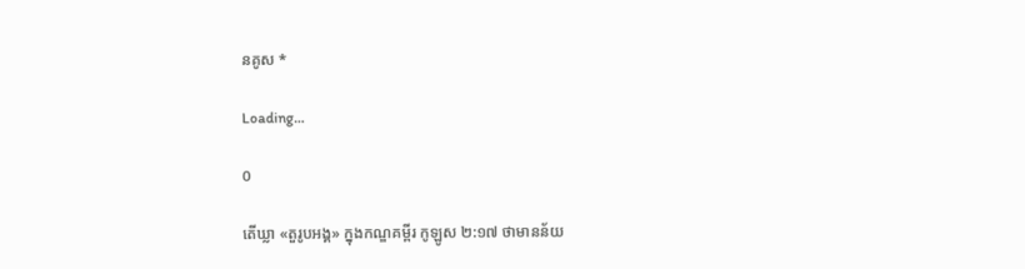នគូស *

Loading…

0

តើឃ្លា «តួរូបអង្គ» ក្នុងកណ្ឌគម្ពីរ កូឡូស ២:១៧ ថាមានន័យ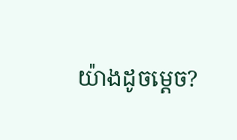យ៉ាងដូចម្ដេច?